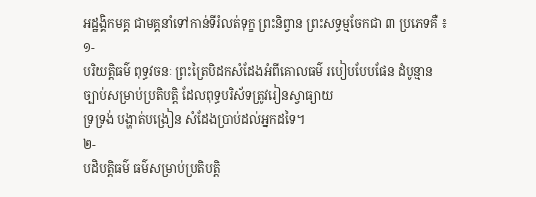អដ្ឋង្គិកមគ្គ ជាមគ្គនាំទៅកាន់ទីរំលត់ទុក្ខ ព្រះនិព្វាន ព្រះសទ្ធម្មចែកជា ៣ ប្រភេទគឺ ៖
១-
បរិយត្តិធម៌ ពុទ្ធវចនៈ ព្រះត្រៃបិដកសំដែងអំពីគោលធម៌ របៀបបែបផែន ដំបូន្មាន ច្បាប់សម្រាប់ប្រតិបត្តិ ដែលពុទ្ធបរិស័ទត្រូវរៀនស្វាធ្យាយ
ទ្រទ្រង់ បង្ហាត់បង្រៀន សំដែងប្រាប់ដល់អ្នកដទៃ។
២-
បដិបត្តិធម៌ ធម៌សម្រាប់ប្រតិបត្តិ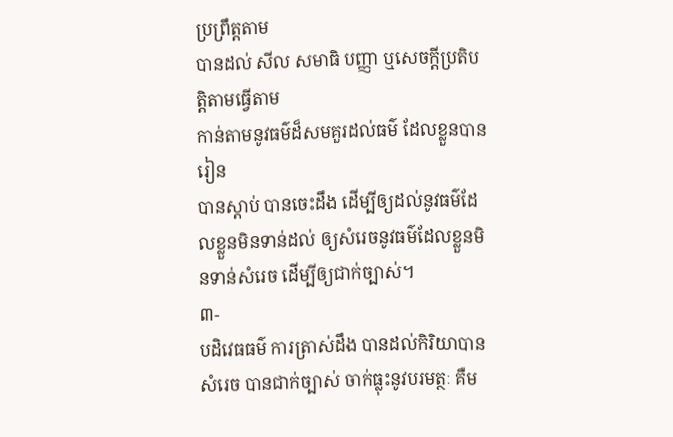ប្រព្រឹត្តតាម
បានដល់ សីល សមាធិ បញ្ញា ឬសេចក្ដីប្រតិបត្តិតាមធ្វើតាម
កាន់តាមនូវធម៌ដ៏សមគួរដល់ធម៌ ដែលខ្លួនបានរៀន
បានស្ដាប់ បានចេះដឹង ដើម្បីឲ្យដល់នូវធម៌ដែលខ្លួនមិនទាន់ដល់ ឲ្យសំរេចនូវធម៌ដែលខ្លួនមិនទាន់សំរេច ដើម្បីឲ្យជាក់ច្បាស់។
៣-
បដិវេធធម៌ ការត្រាស់ដឹង បានដល់កិរិយាបានសំរេច បានជាក់ច្បាស់ ចាក់ធ្លុះនូវបរមត្ថៈ គឺម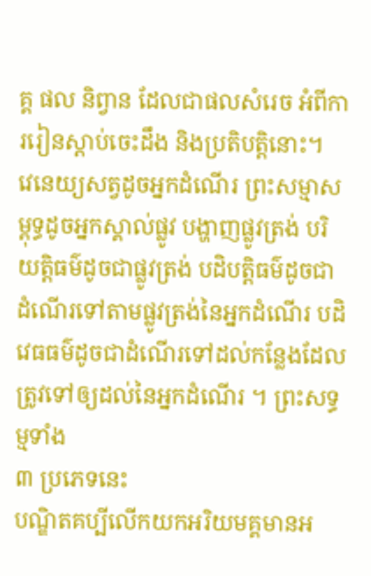គ្គ ផល និព្វាន ដែលជាផលសំរេច អំពីការរៀនស្ដាប់ចេះដឹង និងប្រតិបត្តិនោះ។
វេនេយ្យសត្វដូចអ្នកដំណើរ ព្រះសម្មាសម្ពុទ្ធដូចអ្នកស្គាល់ផ្លូវ បង្ហាញផ្លូវត្រង់ បរិយត្តិធម៌ដូចជាផ្លូវត្រង់ បដិបត្តិធម៌ដូចជាដំណើរទៅតាមផ្លូវត្រង់នៃអ្នកដំណើរ បដិវេធធម៌ដូចជាដំណើរទៅដល់កន្លែងដែលត្រូវទៅឲ្យដល់នៃអ្នកដំណើរ ។ ព្រះសទ្ធម្មទាំង
៣ ប្រភេទនេះ
បណ្ឌិតគប្បីលើកយកអរិយមគ្គមានអ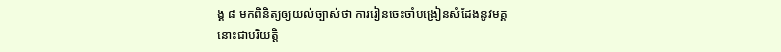ង្គ ៨ មកពិនិត្យឲ្យយល់ច្បាស់ថា ការរៀនចេះចាំបង្រៀនសំដែងនូវមគ្គ
នោះជាបរិយត្តិ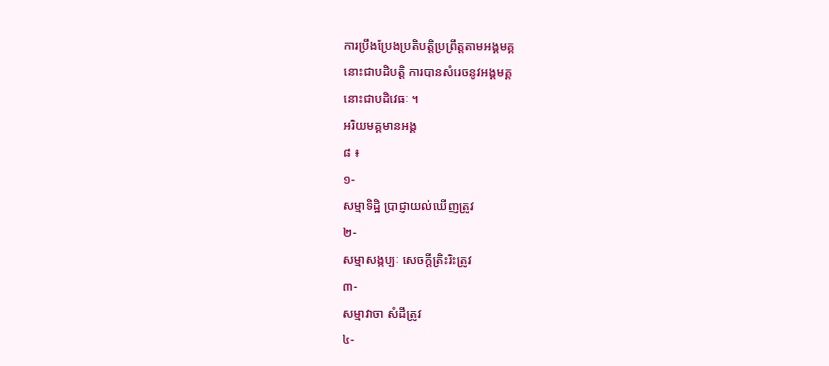ការប្រឹងប្រែងប្រតិបត្តិប្រព្រឹត្តតាមអង្គមគ្គ
នោះជាបដិបត្តិ ការបានសំរេចនូវអង្គមគ្គ
នោះជាបដិវេធៈ ។
អរិយមគ្គមានអង្គ
៨ ៖
១-
សម្មាទិដ្ឋិ ប្រាជ្ញាយល់ឃើញត្រូវ
២-
សម្មាសង្កប្បៈ សេចក្ដីត្រិះរិះត្រូវ
៣-
សម្មាវាចា សំដីត្រូវ
៤-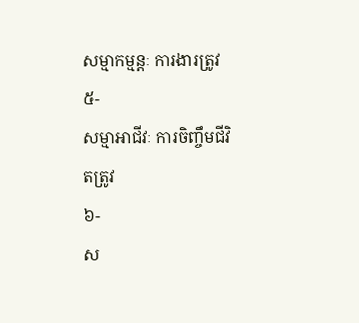សម្មាកម្មន្តៈ ការងារត្រូវ
៥-
សម្មាអាជីវៈ ការចិញ្ចឹមជីវិតត្រូវ
៦-
ស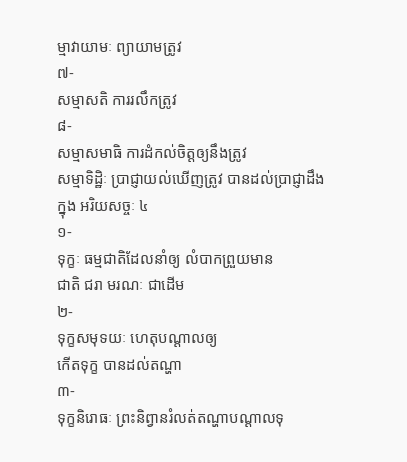ម្មាវាយាមៈ ព្យាយាមត្រូវ
៧-
សម្មាសតិ ការរលឹកត្រូវ
៨-
សម្មាសមាធិ ការដំកល់ចិត្តឲ្យនឹងត្រូវ
សម្មាទិដ្ឋិៈ ប្រាជ្ញាយល់ឃើញត្រូវ បានដល់ប្រាជ្ញាដឹងក្នុង អរិយសច្ចៈ ៤
១-
ទុក្ខៈ ធម្មជាតិដែលនាំឲ្យ លំបាកព្រួយមាន
ជាតិ ជរា មរណៈ ជាដើម
២-
ទុក្ខសមុទយៈ ហេតុបណ្ដាលឲ្យ
កើតទុក្ខ បានដល់តណ្ហា
៣-
ទុក្ខនិរោធៈ ព្រះនិព្វានរំលត់តណ្ហាបណ្ដាលទុ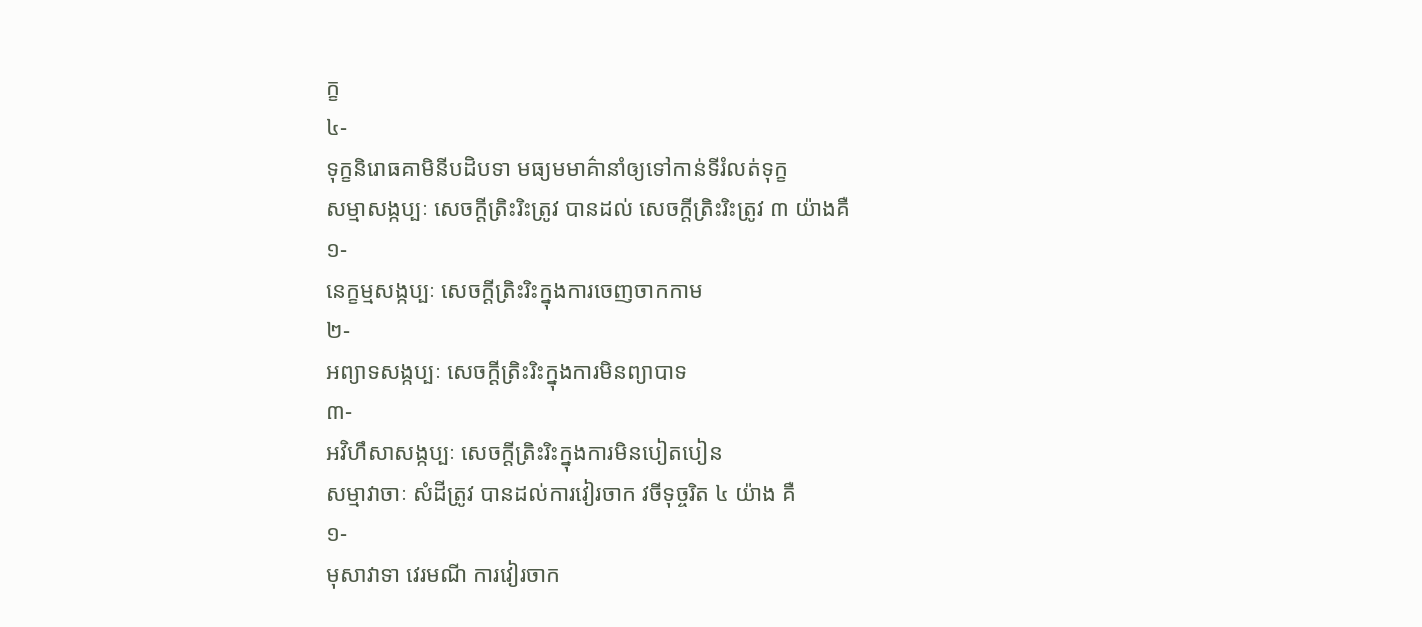ក្ខ
៤-
ទុក្ខនិរោធគាមិនីបដិបទា មធ្យមមាគ៌ានាំឲ្យទៅកាន់ទីរំលត់ទុក្ខ
សម្មាសង្កប្បៈ សេចក្ដីត្រិះរិះត្រូវ បានដល់ សេចក្ដីត្រិះរិះត្រូវ ៣ យ៉ាងគឺ
១-
នេក្ខម្មសង្កប្បៈ សេចក្ដីត្រិះរិះក្នុងការចេញចាកកាម
២-
អព្យាទសង្កប្បៈ សេចក្ដីត្រិះរិះក្នុងការមិនព្យាបាទ
៣-
អវិហឹសាសង្កប្បៈ សេចក្ដីត្រិះរិះក្នុងការមិនបៀតបៀន
សម្មាវាចាៈ សំដីត្រូវ បានដល់ការវៀរចាក វចីទុច្ចរិត ៤ យ៉ាង គឺ
១-
មុសាវាទា វេរមណី ការវៀរចាក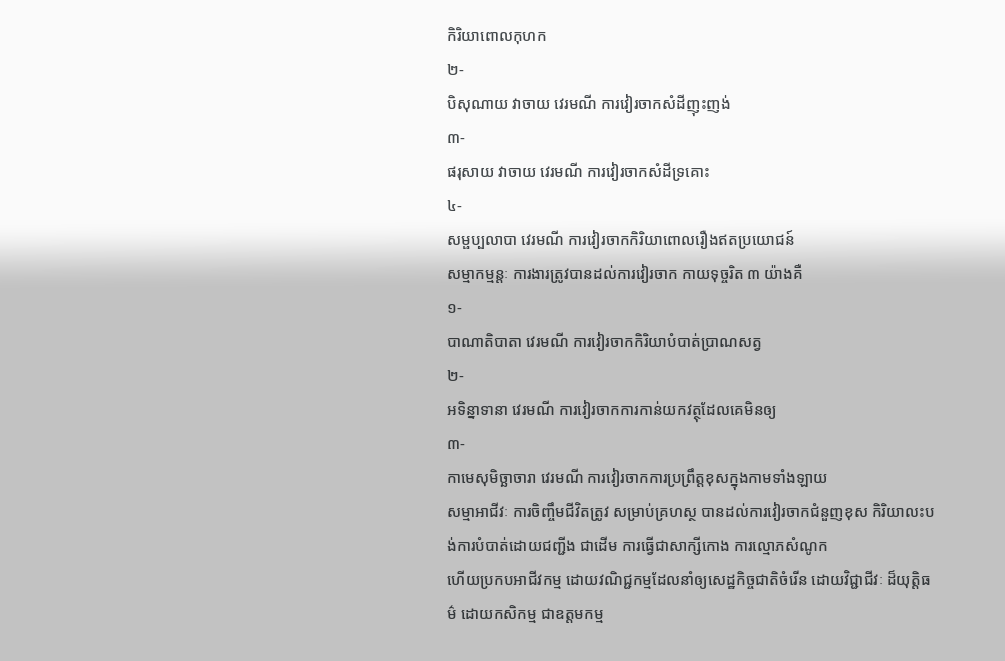កិរិយាពោលកុហក
២-
បិសុណាយ វាចាយ វេរមណី ការវៀរចាកសំដីញុះញង់
៣-
ផរុសាយ វាចាយ វេរមណី ការវៀរចាកសំដីទ្រគោះ
៤-
សម្ផប្បលាបា វេរមណី ការវៀរចាកកិរិយាពោលរឿងឥតប្រយោជន៍
សម្មាកម្មន្តៈ ការងារត្រូវបានដល់ការវៀរចាក កាយទុច្ចរិត ៣ យ៉ាងគឺ
១-
បាណាតិបាតា វេរមណី ការវៀរចាកកិរិយាបំបាត់ប្រាណសត្វ
២-
អទិន្នាទានា វេរមណី ការវៀរចាកការកាន់យកវត្ថុដែលគេមិនឲ្យ
៣-
កាមេសុមិច្ឆាចារា វេរមណី ការវៀរចាកការប្រព្រឹត្តខុសក្នុងកាមទាំងឡាយ
សម្មាអាជីវៈ ការចិញ្ចឹមជីវិតត្រូវ សម្រាប់គ្រហស្ថ បានដល់ការវៀរចាកជំនួញខុស កិរិយាលះបង់ការបំបាត់ដោយជញ្ជីង ជាដើម ការធ្វើជាសាក្សីកោង ការល្មោភសំណូក
ហើយប្រកបអាជីវកម្ម ដោយវណិជ្ជកម្មដែលនាំឲ្យសេដ្ឋកិច្ចជាតិចំរើន ដោយវិជ្ជាជីវៈ ដ៏យុត្តិធម៌ ដោយកសិកម្ម ជាឧត្តមកម្ម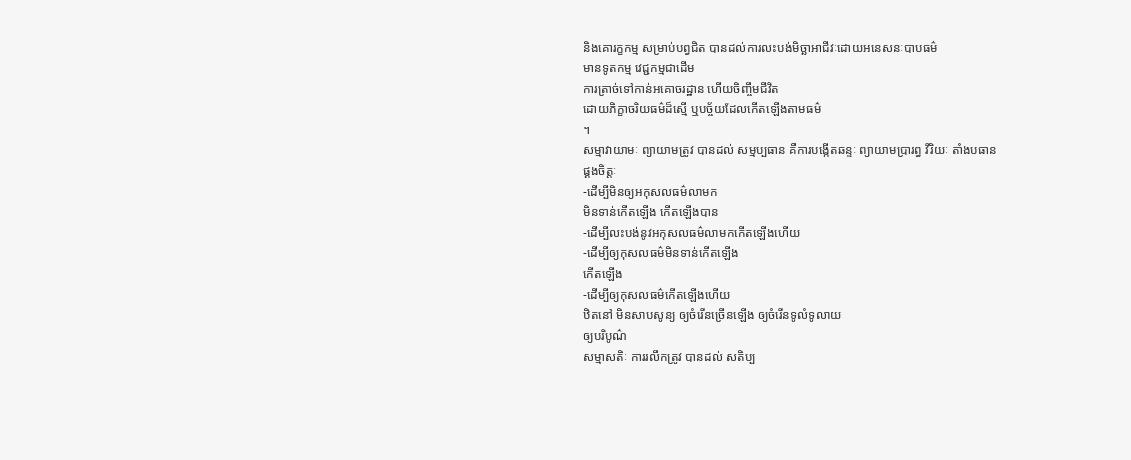និងគោរក្ខកម្ម សម្រាប់បព្វជិត បានដល់ការលះបង់មិច្ឆាអាជីវៈដោយអនេសនៈបាបធម៌
មានទូតកម្ម វេជ្ជកម្មជាដើម
ការត្រាច់ទៅកាន់អគោចរដ្ឋាន ហើយចិញ្ចឹមជីវិត
ដោយភិក្ខាចរិយធម៌ដ៏ស្មើ ឬបច្ច័យដែលកើតឡើងតាមធម៌
។
សម្មាវាយាមៈ ព្យាយាមត្រូវ បានដល់ សម្មប្បធាន គឺការបង្កើតឆន្ទៈ ព្យាយាមប្រារព្ធ វីរិយៈ តាំងបធាន
ផ្គងចិត្តៈ
-ដើម្បីមិនឲ្យអកុសលធម៌លាមក
មិនទាន់កើតឡើង កើតឡើងបាន
-ដើម្បីលះបង់នូវអកុសលធម៌លាមកកើតឡើងហើយ
-ដើម្បីឲ្យកុសលធម៌មិនទាន់កើតឡើង
កើតឡើង
-ដើម្បីឲ្យកុសលធម៌កើតឡើងហើយ
ឋិតនៅ មិនសាបសូន្យ ឲ្យចំរើនច្រើនឡើង ឲ្យចំរើនទូលំទូលាយ
ឲ្យបរិបូណ៌
សម្មាសតិៈ ការរលឹកត្រូវ បានដល់ សតិប្ប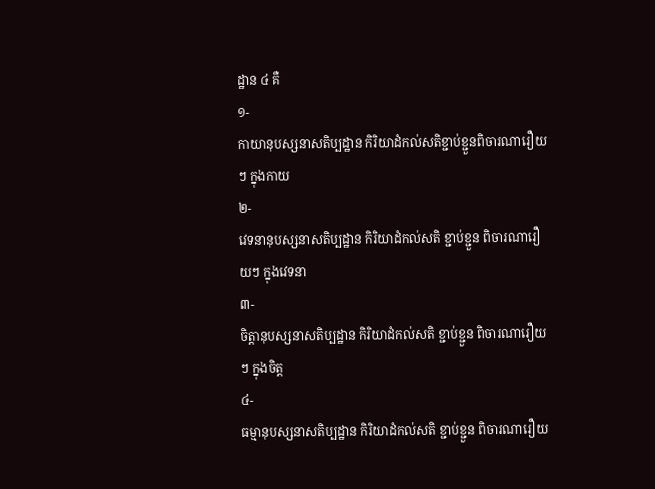ដ្ឋាន ៤ គឺ
១-
កាយានុបស្សនាសតិប្បដ្ឋាន កិរិយាដំកល់សតិខ្ជាប់ខ្ជួនពិចារណារឿយៗ ក្នុងកាយ
២-
វេទនានុបស្សនាសតិប្បដ្ឋាន កិរិយាដំកល់សតិ ខ្ជាប់ខ្ជួន ពិចារណារឿយៗ ក្នុងវេទនា
៣-
ចិត្តានុបស្សនាសតិប្បដ្ឋាន កិរិយាដំកល់សតិ ខ្ជាប់ខ្ជួន ពិចារណារឿយៗ ក្នុងចិត្ត
៤-
ធម្មានុបស្សនាសតិប្បដ្ឋាន កិរិយាដំកល់សតិ ខ្ជាប់ខ្ជួន ពិចារណារឿយ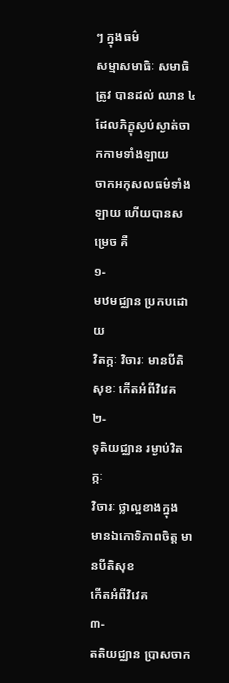ៗ ក្នុងធម៌
សម្មាសមាធិៈ សមាធិត្រូវ បានដល់ ឈាន ៤ ដែលភិក្ខុស្ងប់ស្ងាត់ចាកកាមទាំងឡាយ
ចាកអកុសលធម៌ទាំងឡាយ ហើយបានសម្រេច គឺ
១-
មឋមជ្ឈាន ប្រកបដោយ
វិតក្កៈ វិចារៈ មានបីតិ សុខៈ កើតអំពីវិវេគ
២-
ទុតិយជ្ឈាន រម្ងាប់វិតក្កៈ
វិចារៈ ថ្លាល្អខាងក្នុង មានឯកោទិភាពចិត្ត មានបីតិសុខ
កើតអំពីវិវេគ
៣-
តតិយជ្ឈាន ប្រាសចាក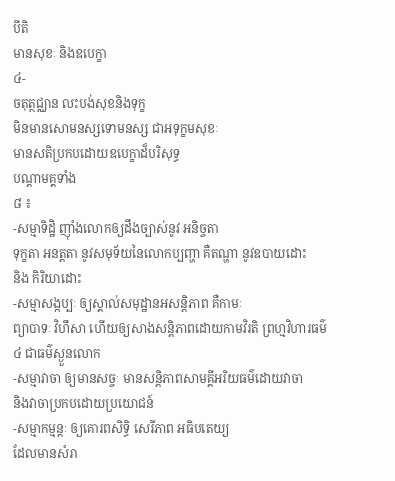បីតិ
មានសុខៈ និងឧបេក្ខា
៤-
ចតុត្ថជ្ឈាន លះបង់សុខនិងទុក្ខ
មិនមានសោមនស្សទោមនស្ស ជាអទុក្ខមសុខៈ
មានសតិប្រកបដោយឧបេក្ខាដ៏បរិសុទ្ធ
បណ្ដាមគ្គទាំង
៨ ៖
-សម្មាទិដ្ឋិ ញ៉ាំងលោកឲ្យដឹងច្បាស់នូវ អនិច្ចតា
ទុក្ខតា អនត្តតា នូវសមុទ័យនៃលោកប្បញ្ហា គឺតណ្ហា នូវឧបាយដោះ
និង កិរិយាដោះ
-សម្មាសង្កប្បៈ ឲ្យស្គាល់សមុដ្ឋានអសន្តិភាព គឺកាមៈ
ព្យាបាទៈ វិហឹសា ហើយឲ្យសាងសន្តិភាពដោយកាមវិរតិ ព្រហ្មវិហារធម៌
៤ ជាធម៌ស្ងួនលោក
-សម្មាវាចា ឲ្យមានសច្ចៈ មានសន្តិភាពសាមគ្គីអរិយធម៌ដោយវាចា
និងវាចាប្រកបដោយប្រយោជន៍
-សម្មាកម្មន្តៈ ឲ្យគោរពសិទ្ធិ សេរីភាព អធិបតេយ្យ
ដែលមានសំរា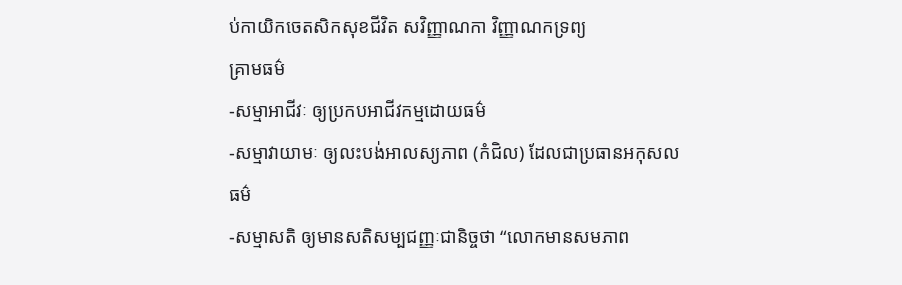ប់កាយិកចេតសិកសុខជីវិត សវិញ្ញាណកា វិញ្ញាណកទ្រព្យ
គ្រាមធម៌
-សម្មាអាជីវៈ ឲ្យប្រកបអាជីវកម្មដោយធម៌
-សម្មាវាយាមៈ ឲ្យលះបង់អាលស្យភាព (កំជិល) ដែលជាប្រធានអកុសលធម៌
-សម្មាសតិ ឲ្យមានសតិសម្បជញ្ញៈជានិច្ចថា “លោកមានសមភាព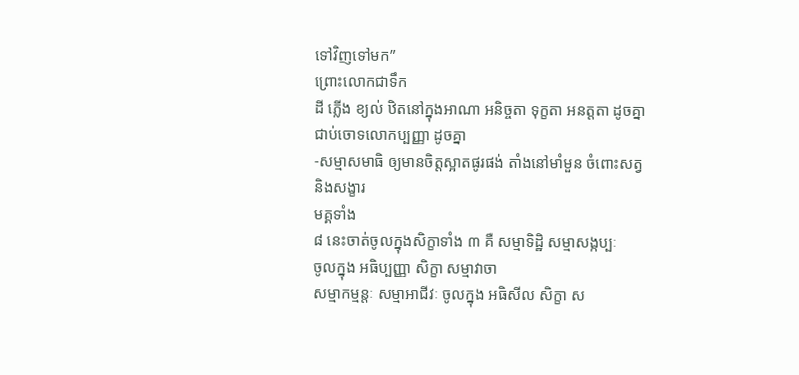ទៅវិញទៅមក”
ព្រោះលោកជាទឹក
ដី ភ្លើង ខ្យល់ ឋិតនៅក្នុងអាណា អនិច្ចតា ទុក្ខតា អនត្តតា ដូចគ្នា
ជាប់ចោទលោកប្បញ្ញា ដូចគ្នា
-សម្មាសមាធិ ឲ្យមានចិត្តស្អាតផូរផង់ តាំងនៅមាំមួន ចំពោះសត្វ
និងសង្ខារ
មគ្គទាំង
៨ នេះចាត់ចូលក្នុងសិក្ខាទាំង ៣ គឺ សម្មាទិដ្ឋិ សម្មាសង្កប្បៈ
ចូលក្នុង អធិប្បញ្ញា សិក្ខា សម្មាវាចា
សម្មាកម្មន្តៈ សម្មាអាជីវៈ ចូលក្នុង អធិសីល សិក្ខា ស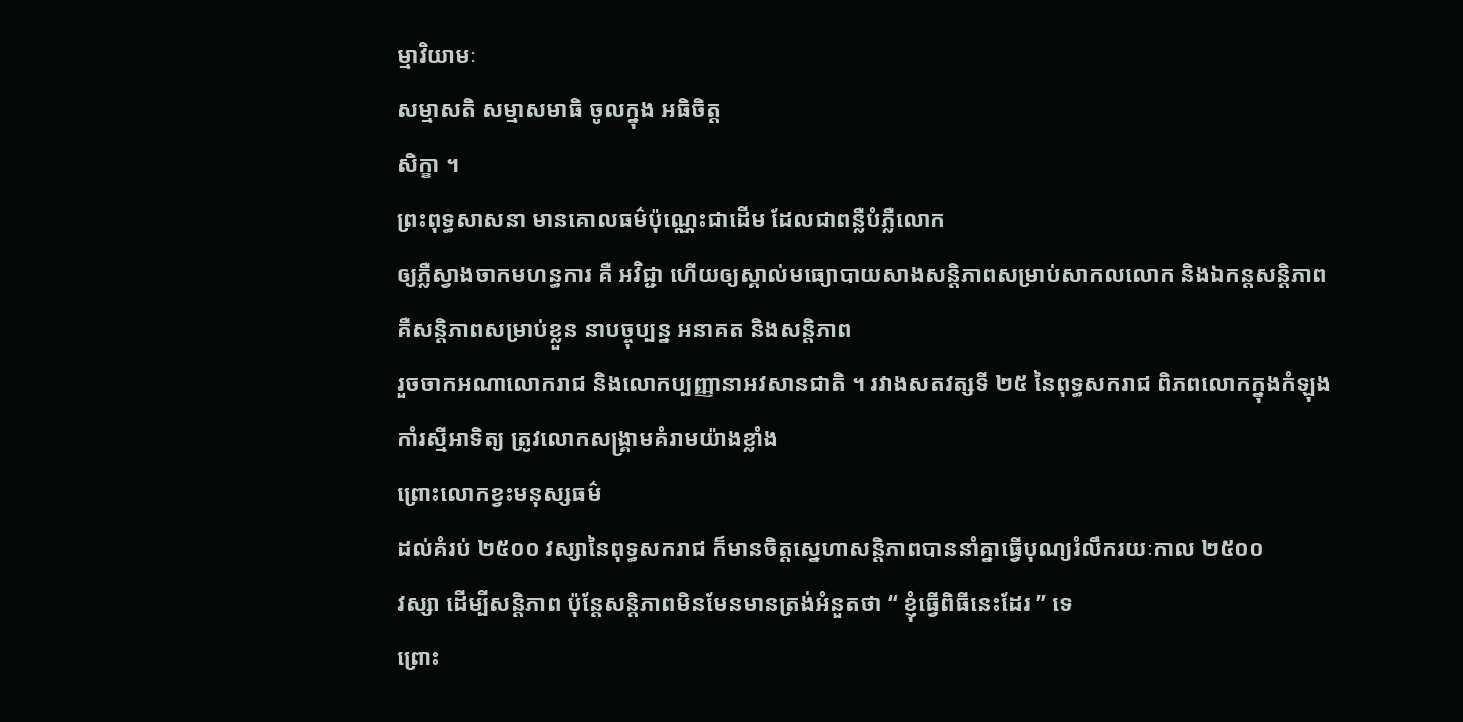ម្មាវិយាមៈ
សម្មាសតិ សម្មាសមាធិ ចូលក្នុង អធិចិត្ត
សិក្ខា ។
ព្រះពុទ្ធសាសនា មានគោលធម៌ប៉ុណ្ណេះជាដើម ដែលជាពន្លឺបំភ្លឺលោក
ឲ្យភ្លឺស្វាងចាកមហន្ធការ គឺ អវិជ្ជា ហើយឲ្យស្គាល់មធ្យោបាយសាងសន្តិភាពសម្រាប់សាកលលោក និងឯកន្តសន្តិភាព
គឺសន្តិភាពសម្រាប់ខ្លួន នាបច្ចុប្បន្ន អនាគត និងសន្តិភាព
រួចចាកអណាលោករាជ និងលោកប្បញ្ញានាអវសានជាតិ ។ រវាងសតវត្សទី ២៥ នៃពុទ្ធសករាជ ពិភពលោកក្នុងកំឡុងកាំរស្មីអាទិត្យ ត្រូវលោកសង្គ្រាមគំរាមយ៉ាងខ្លាំង
ព្រោះលោកខ្វះមនុស្សធម៌
ដល់គំរប់ ២៥០០ វស្សានៃពុទ្ធសករាជ ក៏មានចិត្តស្នេហាសន្តិភាពបាននាំគ្នាធ្វើបុណ្យរំលឹករយៈកាល ២៥០០
វស្សា ដើម្បីសន្តិភាព ប៉ុន្តែសន្តិភាពមិនមែនមានត្រង់អំនួតថា “ ខ្ញុំធ្វើពិធីនេះដែរ ” ទេ
ព្រោះ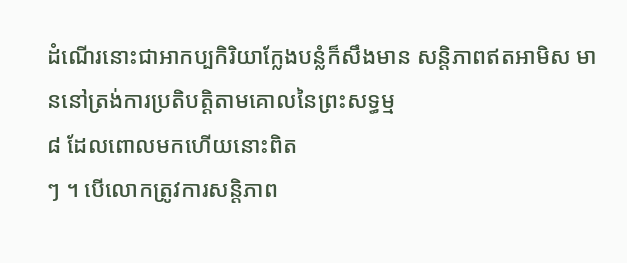ដំណើរនោះជាអាកប្បកិរិយាក្លែងបន្លំក៏សឹងមាន សន្តិភាពឥតអាមិស មាននៅត្រង់ការប្រតិបត្តិតាមគោលនៃព្រះសទ្ធម្ម
៨ ដែលពោលមកហើយនោះពិត
ៗ ។ បើលោកត្រូវការសន្តិភាព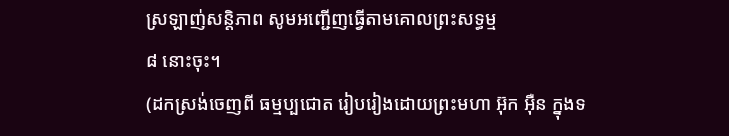ស្រឡាញ់សន្តិភាព សូមអញ្ជើញធ្វើតាមគោលព្រះសទ្ធម្ម
៨ នោះចុះ។
(ដកស្រង់ចេញពី ធម្មប្បជោត រៀបរៀងដោយព្រះមហា អ៊ុក អ៊ឺន ក្នុងទ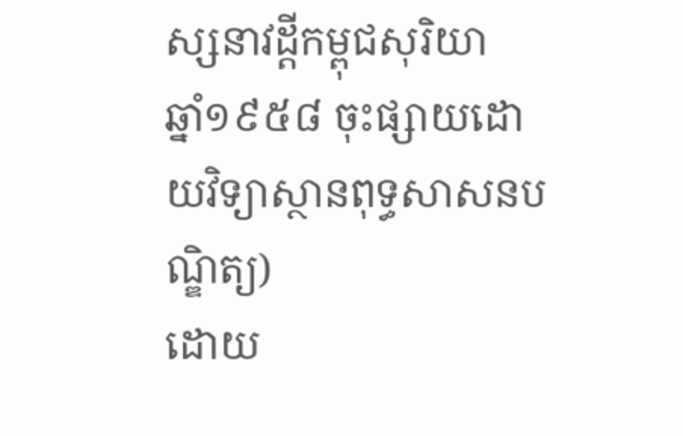ស្សនាវដ្តីកម្ពុជសុរិយា
ឆ្នាំ១៩៥៨ ចុះផ្សាយដោយវិទ្យាស្ថានពុទ្ធសាសនបណ្ឌិត្យ)
ដោយ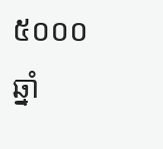៥០០០ឆ្នាំ